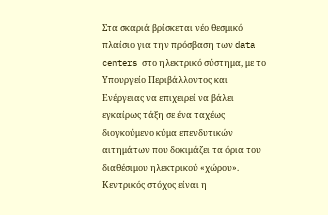Στα σκαριά βρίσκεται νέο θεσμικό πλαίσιο για την πρόσβαση των data centers στο ηλεκτρικό σύστημα, με το Υπουργείο Περιβάλλοντος και Ενέργειας να επιχειρεί να βάλει εγκαίρως τάξη σε ένα ταχέως διογκούμενο κύμα επενδυτικών αιτημάτων που δοκιμάζει τα όρια του διαθέσιμου ηλεκτρικού «χώρου». Κεντρικός στόχος είναι η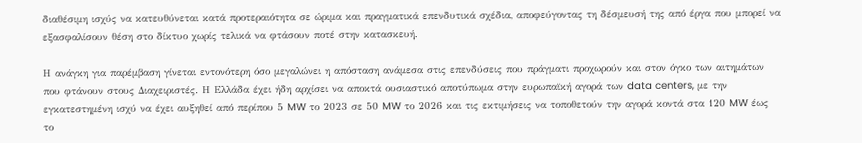διαθέσιμη ισχύς να κατευθύνεται κατά προτεραιότητα σε ώριμα και πραγματικά επενδυτικά σχέδια, αποφεύγοντας τη δέσμευσή της από έργα που μπορεί να εξασφαλίσουν θέση στο δίκτυο χωρίς τελικά να φτάσουν ποτέ στην κατασκευή.

Η ανάγκη για παρέμβαση γίνεται εντονότερη όσο μεγαλώνει η απόσταση ανάμεσα στις επενδύσεις που πράγματι προχωρούν και στον όγκο των αιτημάτων που φτάνουν στους Διαχειριστές. Η Ελλάδα έχει ήδη αρχίσει να αποκτά ουσιαστικό αποτύπωμα στην ευρωπαϊκή αγορά των data centers, με την εγκατεστημένη ισχύ να έχει αυξηθεί από περίπου 5 MW το 2023 σε 50 MW το 2026 και τις εκτιμήσεις να τοποθετούν την αγορά κοντά στα 120 MW έως το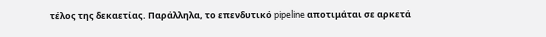τέλος της δεκαετίας. Παράλληλα, το επενδυτικό pipeline αποτιμάται σε αρκετά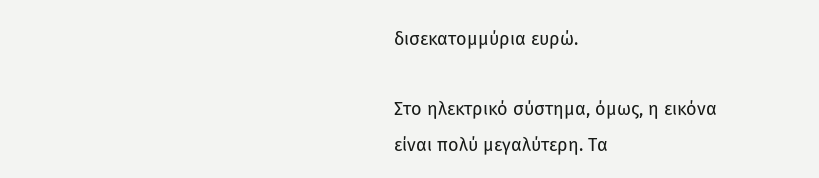δισεκατομμύρια ευρώ.

Στο ηλεκτρικό σύστημα, όμως, η εικόνα είναι πολύ μεγαλύτερη. Τα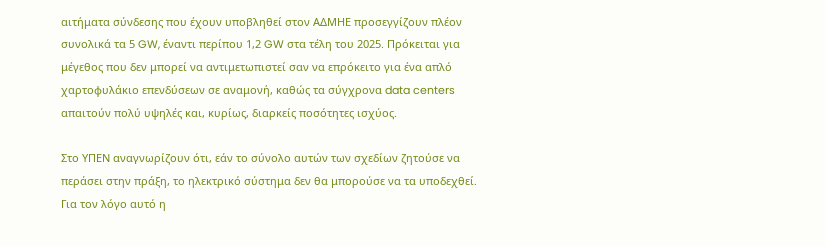αιτήματα σύνδεσης που έχουν υποβληθεί στον ΑΔΜΗΕ προσεγγίζουν πλέον συνολικά τα 5 GW, έναντι περίπου 1,2 GW στα τέλη του 2025. Πρόκειται για μέγεθος που δεν μπορεί να αντιμετωπιστεί σαν να επρόκειτο για ένα απλό χαρτοφυλάκιο επενδύσεων σε αναμονή, καθώς τα σύγχρονα data centers απαιτούν πολύ υψηλές και, κυρίως, διαρκείς ποσότητες ισχύος.

Στο ΥΠΕΝ αναγνωρίζουν ότι, εάν το σύνολο αυτών των σχεδίων ζητούσε να περάσει στην πράξη, το ηλεκτρικό σύστημα δεν θα μπορούσε να τα υποδεχθεί. Για τον λόγο αυτό η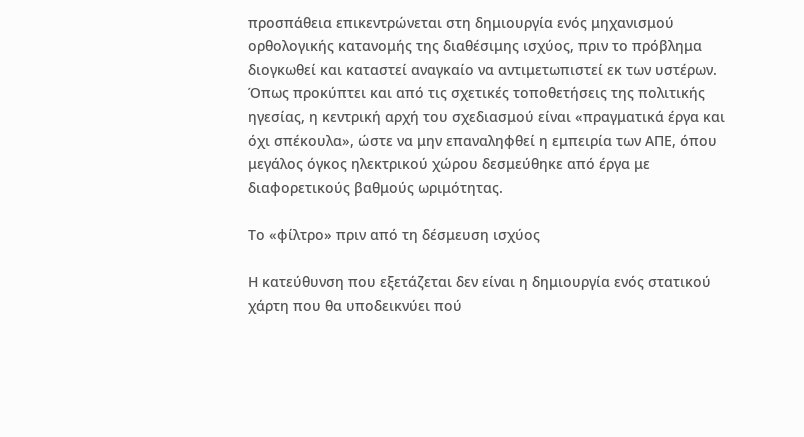προσπάθεια επικεντρώνεται στη δημιουργία ενός μηχανισμού ορθολογικής κατανομής της διαθέσιμης ισχύος, πριν το πρόβλημα διογκωθεί και καταστεί αναγκαίο να αντιμετωπιστεί εκ των υστέρων. Όπως προκύπτει και από τις σχετικές τοποθετήσεις της πολιτικής ηγεσίας, η κεντρική αρχή του σχεδιασμού είναι «πραγματικά έργα και όχι σπέκουλα», ώστε να μην επαναληφθεί η εμπειρία των ΑΠΕ, όπου μεγάλος όγκος ηλεκτρικού χώρου δεσμεύθηκε από έργα με διαφορετικούς βαθμούς ωριμότητας.

Το «φίλτρο» πριν από τη δέσμευση ισχύος

Η κατεύθυνση που εξετάζεται δεν είναι η δημιουργία ενός στατικού χάρτη που θα υποδεικνύει πού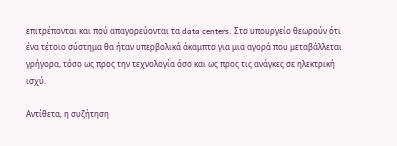επιτρέπονται και πού απαγορεύονται τα data centers. Στο υπουργείο θεωρούν ότι ένα τέτοιο σύστημα θα ήταν υπερβολικά άκαμπτο για μια αγορά που μεταβάλλεται γρήγορα, τόσο ως προς την τεχνολογία όσο και ως προς τις ανάγκες σε ηλεκτρική ισχύ.

Αντίθετα, η συζήτηση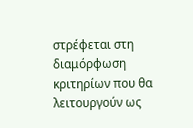στρέφεται στη διαμόρφωση κριτηρίων που θα λειτουργούν ως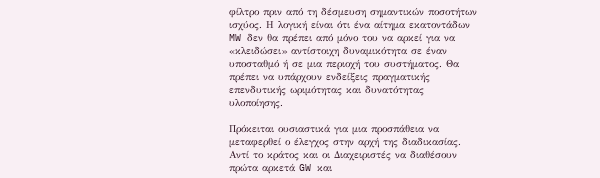φίλτρο πριν από τη δέσμευση σημαντικών ποσοτήτων ισχύος. Η λογική είναι ότι ένα αίτημα εκατοντάδων MW δεν θα πρέπει από μόνο του να αρκεί για να «κλειδώσει» αντίστοιχη δυναμικότητα σε έναν υποσταθμό ή σε μια περιοχή του συστήματος. Θα πρέπει να υπάρχουν ενδείξεις πραγματικής επενδυτικής ωριμότητας και δυνατότητας υλοποίησης.

Πρόκειται ουσιαστικά για μια προσπάθεια να μεταφερθεί ο έλεγχος στην αρχή της διαδικασίας. Αντί το κράτος και οι Διαχειριστές να διαθέσουν πρώτα αρκετά GW και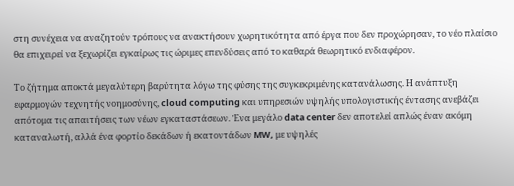στη συνέχεια να αναζητούν τρόπους να ανακτήσουν χωρητικότητα από έργα που δεν προχώρησαν, το νέο πλαίσιο θα επιχειρεί να ξεχωρίζει εγκαίρως τις ώριμες επενδύσεις από το καθαρά θεωρητικό ενδιαφέρον.

Το ζήτημα αποκτά μεγαλύτερη βαρύτητα λόγω της φύσης της συγκεκριμένης κατανάλωσης. Η ανάπτυξη εφαρμογών τεχνητής νοημοσύνης, cloud computing και υπηρεσιών υψηλής υπολογιστικής έντασης ανεβάζει απότομα τις απαιτήσεις των νέων εγκαταστάσεων. Ένα μεγάλο data center δεν αποτελεί απλώς έναν ακόμη καταναλωτή, αλλά ένα φορτίο δεκάδων ή εκατοντάδων MW, με υψηλές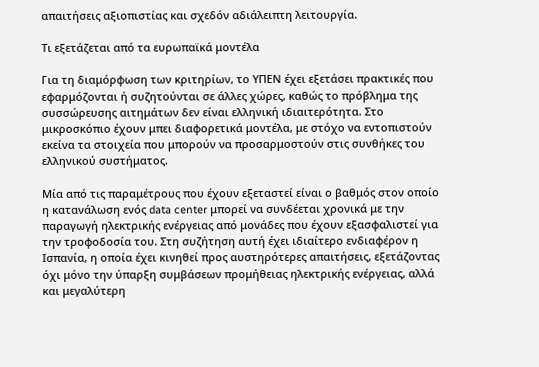απαιτήσεις αξιοπιστίας και σχεδόν αδιάλειπτη λειτουργία.

Τι εξετάζεται από τα ευρωπαϊκά μοντέλα

Για τη διαμόρφωση των κριτηρίων, το ΥΠΕΝ έχει εξετάσει πρακτικές που εφαρμόζονται ή συζητούνται σε άλλες χώρες, καθώς το πρόβλημα της συσσώρευσης αιτημάτων δεν είναι ελληνική ιδιαιτερότητα. Στο μικροσκόπιο έχουν μπει διαφορετικά μοντέλα, με στόχο να εντοπιστούν εκείνα τα στοιχεία που μπορούν να προσαρμοστούν στις συνθήκες του ελληνικού συστήματος.

Μία από τις παραμέτρους που έχουν εξεταστεί είναι ο βαθμός στον οποίο η κατανάλωση ενός data center μπορεί να συνδέεται χρονικά με την παραγωγή ηλεκτρικής ενέργειας από μονάδες που έχουν εξασφαλιστεί για την τροφοδοσία του. Στη συζήτηση αυτή έχει ιδιαίτερο ενδιαφέρον η Ισπανία, η οποία έχει κινηθεί προς αυστηρότερες απαιτήσεις, εξετάζοντας όχι μόνο την ύπαρξη συμβάσεων προμήθειας ηλεκτρικής ενέργειας, αλλά και μεγαλύτερη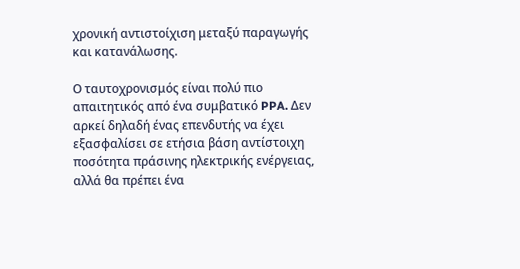χρονική αντιστοίχιση μεταξύ παραγωγής και κατανάλωσης.

Ο ταυτοχρονισμός είναι πολύ πιο απαιτητικός από ένα συμβατικό PPA. Δεν αρκεί δηλαδή ένας επενδυτής να έχει εξασφαλίσει σε ετήσια βάση αντίστοιχη ποσότητα πράσινης ηλεκτρικής ενέργειας, αλλά θα πρέπει ένα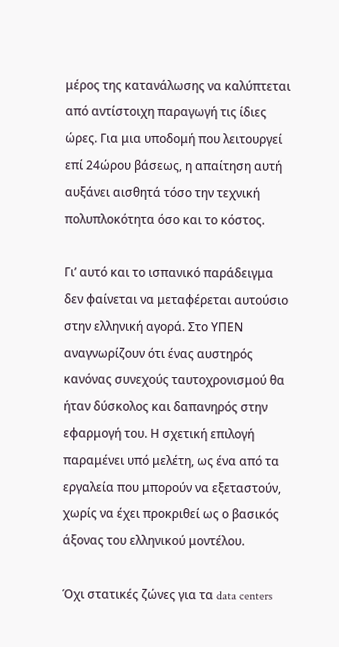μέρος της κατανάλωσης να καλύπτεται από αντίστοιχη παραγωγή τις ίδιες ώρες. Για μια υποδομή που λειτουργεί επί 24ώρου βάσεως, η απαίτηση αυτή αυξάνει αισθητά τόσο την τεχνική πολυπλοκότητα όσο και το κόστος.

Γι’ αυτό και το ισπανικό παράδειγμα δεν φαίνεται να μεταφέρεται αυτούσιο στην ελληνική αγορά. Στο ΥΠΕΝ αναγνωρίζουν ότι ένας αυστηρός κανόνας συνεχούς ταυτοχρονισμού θα ήταν δύσκολος και δαπανηρός στην εφαρμογή του. Η σχετική επιλογή παραμένει υπό μελέτη, ως ένα από τα εργαλεία που μπορούν να εξεταστούν, χωρίς να έχει προκριθεί ως ο βασικός άξονας του ελληνικού μοντέλου.

Όχι στατικές ζώνες για τα data centers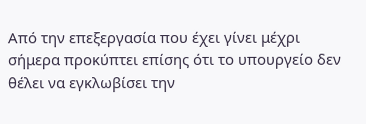Από την επεξεργασία που έχει γίνει μέχρι σήμερα προκύπτει επίσης ότι το υπουργείο δεν θέλει να εγκλωβίσει την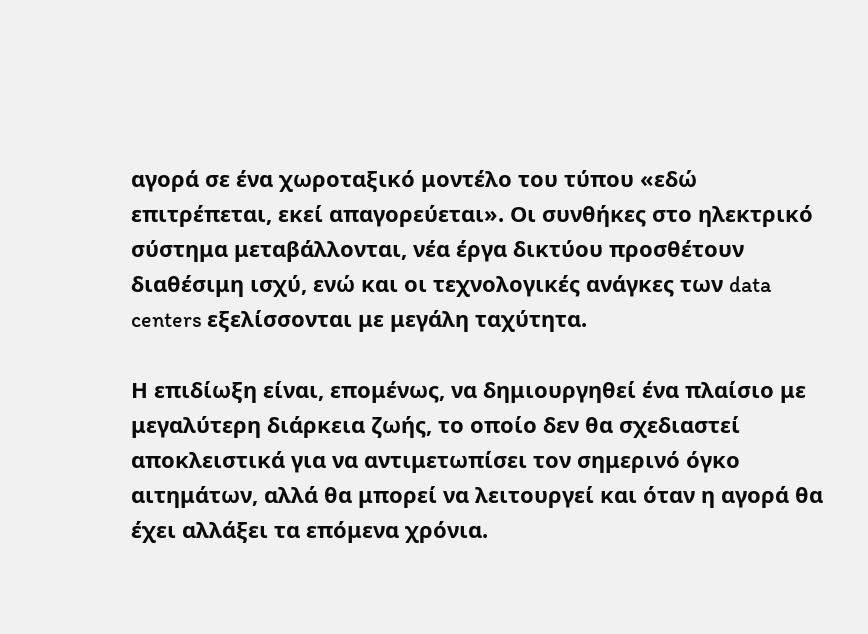αγορά σε ένα χωροταξικό μοντέλο του τύπου «εδώ επιτρέπεται, εκεί απαγορεύεται». Οι συνθήκες στο ηλεκτρικό σύστημα μεταβάλλονται, νέα έργα δικτύου προσθέτουν διαθέσιμη ισχύ, ενώ και οι τεχνολογικές ανάγκες των data centers εξελίσσονται με μεγάλη ταχύτητα.

Η επιδίωξη είναι, επομένως, να δημιουργηθεί ένα πλαίσιο με μεγαλύτερη διάρκεια ζωής, το οποίο δεν θα σχεδιαστεί αποκλειστικά για να αντιμετωπίσει τον σημερινό όγκο αιτημάτων, αλλά θα μπορεί να λειτουργεί και όταν η αγορά θα έχει αλλάξει τα επόμενα χρόνια.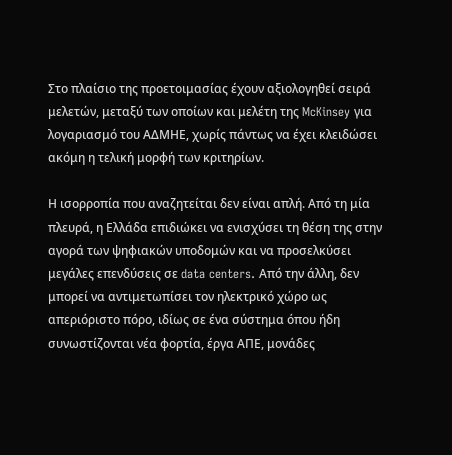Στο πλαίσιο της προετοιμασίας έχουν αξιολογηθεί σειρά μελετών, μεταξύ των οποίων και μελέτη της McKinsey για λογαριασμό του ΑΔΜΗΕ, χωρίς πάντως να έχει κλειδώσει ακόμη η τελική μορφή των κριτηρίων.

Η ισορροπία που αναζητείται δεν είναι απλή. Από τη μία πλευρά, η Ελλάδα επιδιώκει να ενισχύσει τη θέση της στην αγορά των ψηφιακών υποδομών και να προσελκύσει μεγάλες επενδύσεις σε data centers. Από την άλλη, δεν μπορεί να αντιμετωπίσει τον ηλεκτρικό χώρο ως απεριόριστο πόρο, ιδίως σε ένα σύστημα όπου ήδη συνωστίζονται νέα φορτία, έργα ΑΠΕ, μονάδες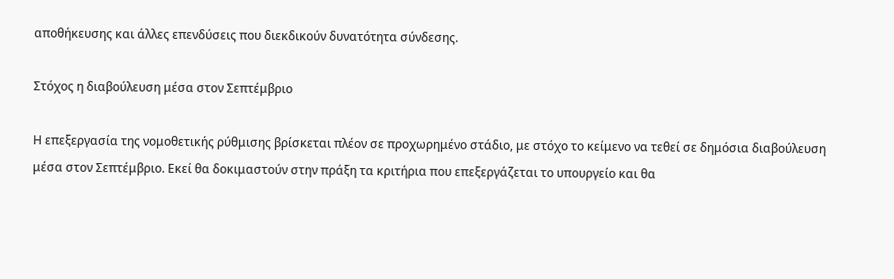αποθήκευσης και άλλες επενδύσεις που διεκδικούν δυνατότητα σύνδεσης.

Στόχος η διαβούλευση μέσα στον Σεπτέμβριο

Η επεξεργασία της νομοθετικής ρύθμισης βρίσκεται πλέον σε προχωρημένο στάδιο, με στόχο το κείμενο να τεθεί σε δημόσια διαβούλευση μέσα στον Σεπτέμβριο. Εκεί θα δοκιμαστούν στην πράξη τα κριτήρια που επεξεργάζεται το υπουργείο και θα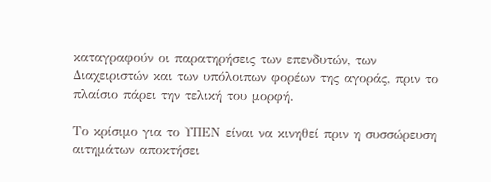καταγραφούν οι παρατηρήσεις των επενδυτών, των Διαχειριστών και των υπόλοιπων φορέων της αγοράς, πριν το πλαίσιο πάρει την τελική του μορφή.

Το κρίσιμο για το ΥΠΕΝ είναι να κινηθεί πριν η συσσώρευση αιτημάτων αποκτήσει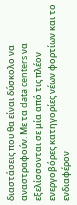διαστάσεις που θα είναι δύσκολο να αναστραφούν. Με τα data centers να εξελίσσονται σε μία από τις πλέον ενεργοβόρες κατηγορίες νέων φορτίων και το ενδιαφέρον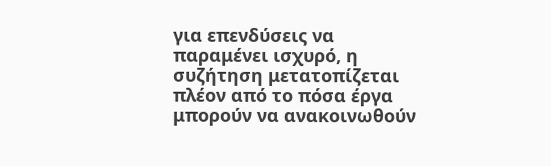για επενδύσεις να παραμένει ισχυρό, η συζήτηση μετατοπίζεται πλέον από το πόσα έργα μπορούν να ανακοινωθούν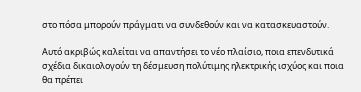στο πόσα μπορούν πράγματι να συνδεθούν και να κατασκευαστούν.

Αυτό ακριβώς καλείται να απαντήσει το νέο πλαίσιο, ποια επενδυτικά σχέδια δικαιολογούν τη δέσμευση πολύτιμης ηλεκτρικής ισχύος και ποια θα πρέπει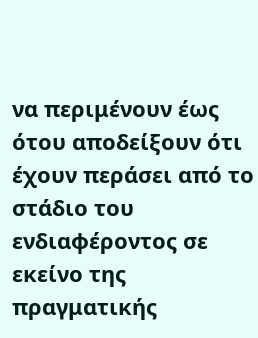να περιμένουν έως ότου αποδείξουν ότι έχουν περάσει από το στάδιο του ενδιαφέροντος σε εκείνο της πραγματικής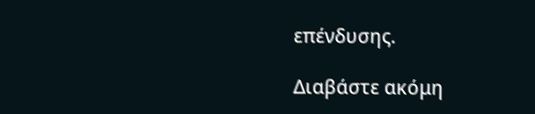επένδυσης.

Διαβάστε ακόμη